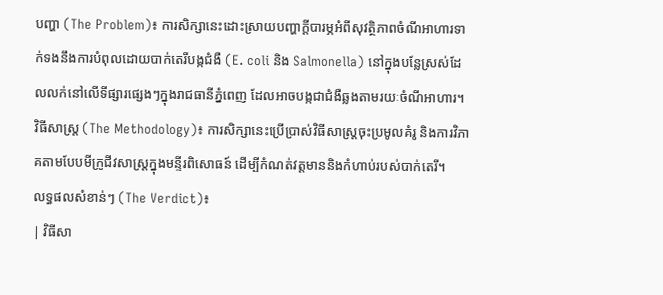បញ្ហា (The Problem)៖ ការសិក្សានេះដោះស្រាយបញ្ហាក្តីបារម្ភអំពីសុវត្ថិភាពចំណីអាហារទាក់ទងនឹងការបំពុលដោយបាក់តេរីបង្កជំងឺ (E. coli និង Salmonella) នៅក្នុងបន្លែស្រស់ដែលលក់នៅលើទីផ្សារផ្សេងៗក្នុងរាជធានីភ្នំពេញ ដែលអាចបង្កជាជំងឺឆ្លងតាមរយៈចំណីអាហារ។
វិធីសាស្ត្រ (The Methodology)៖ ការសិក្សានេះប្រើប្រាស់វិធីសាស្ត្រចុះប្រមូលគំរូ និងការវិភាគតាមបែបមីក្រូជីវសាស្ត្រក្នុងមន្ទីរពិសោធន៍ ដើម្បីកំណត់វត្តមាននិងកំហាប់របស់បាក់តេរី។
លទ្ធផលសំខាន់ៗ (The Verdict)៖
| វិធីសា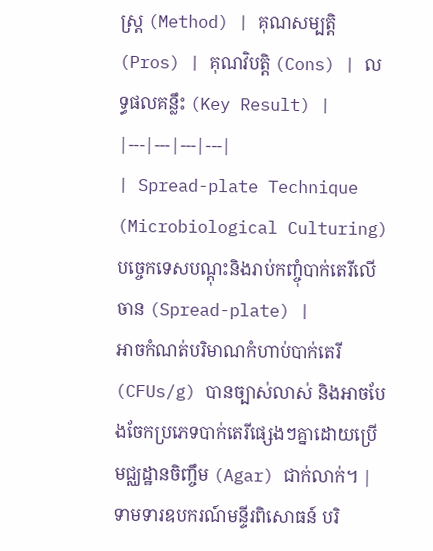ស្ត្រ (Method) | គុណសម្បត្តិ (Pros) | គុណវិបត្តិ (Cons) | លទ្ធផលគន្លឹះ (Key Result) |
|---|---|---|---|
| Spread-plate Technique (Microbiological Culturing) បច្ចេកទេសបណ្ដុះនិងរាប់កញ្ចុំបាក់តេរីលើចាន (Spread-plate) |
អាចកំណត់បរិមាណកំហាប់បាក់តេរី (CFUs/g) បានច្បាស់លាស់ និងអាចបែងចែកប្រភេទបាក់តេរីផ្សេងៗគ្នាដោយប្រើមជ្ឈដ្ឋានចិញ្ចឹម (Agar) ជាក់លាក់។ | ទាមទារឧបករណ៍មន្ទីរពិសោធន៍ បរិ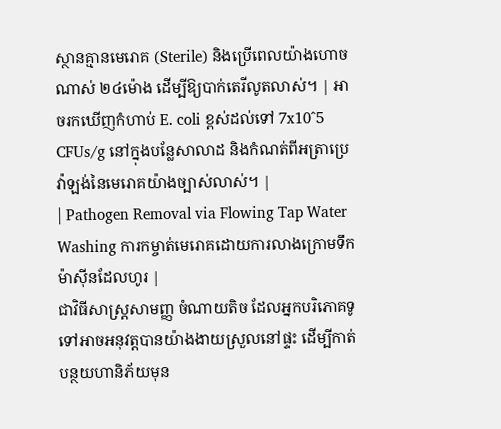ស្ថានគ្មានមេរោគ (Sterile) និងប្រើពេលយ៉ាងហោចណាស់ ២៤ម៉ោង ដើម្បីឱ្យបាក់តេរីលូតលាស់។ | អាចរកឃើញកំហាប់ E. coli ខ្ពស់ដល់ទៅ 7x10^5 CFUs/g នៅក្នុងបន្លែសាលាដ និងកំណត់ពីអត្រាប្រេវ៉ាឡង់នៃមេរោគយ៉ាងច្បាស់លាស់។ |
| Pathogen Removal via Flowing Tap Water Washing ការកម្ចាត់មេរោគដោយការលាងក្រោមទឹកម៉ាស៊ីនដែលហូរ |
ជាវិធីសាស្ត្រសាមញ្ញ ចំណាយតិច ដែលអ្នកបរិភោគទូទៅអាចអនុវត្តបានយ៉ាងងាយស្រួលនៅផ្ទះ ដើម្បីកាត់បន្ថយហានិភ័យមុន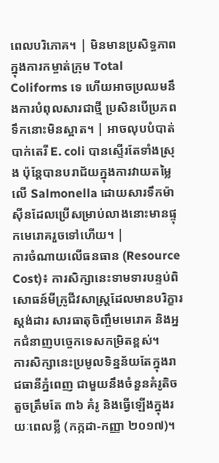ពេលបរិភោគ។ | មិនមានប្រសិទ្ធភាពក្នុងការកម្ចាត់ក្រុម Total Coliforms ទេ ហើយអាចប្រឈមនឹងការបំពុលសារជាថ្មី ប្រសិនបើប្រភពទឹកនោះមិនស្អាត។ | អាចលុបបំបាត់បាក់តេរី E. coli បានស្ទើរតែទាំងស្រុង ប៉ុន្តែបានបរាជ័យក្នុងការវាយតម្លៃលើ Salmonella ដោយសារទឹកម៉ាស៊ីនដែលប្រើសម្រាប់លាងនោះមានផ្ទុកមេរោគរួចទៅហើយ។ |
ការចំណាយលើធនធាន (Resource Cost)៖ ការសិក្សានេះទាមទារបន្ទប់ពិសោធន៍មីក្រូជីវសាស្ត្រដែលមានបរិក្ខារស្តង់ដារ សារធាតុចិញ្ចឹមមេរោគ និងអ្នកជំនាញបច្ចេកទេសកម្រិតខ្ពស់។
ការសិក្សានេះប្រមូលទិន្នន័យតែក្នុងរាជធានីភ្នំពេញ ជាមួយនឹងចំនួនគំរូតិចតួចត្រឹមតែ ៣៦ គំរូ និងធ្វើឡើងក្នុងរយៈពេលខ្លី (កក្កដា-កញ្ញា ២០១៧)។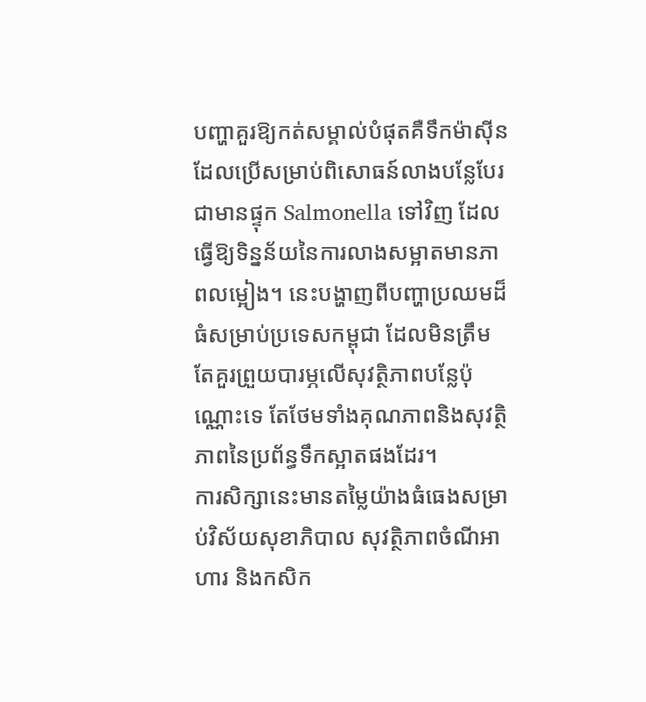បញ្ហាគួរឱ្យកត់សម្គាល់បំផុតគឺទឹកម៉ាស៊ីនដែលប្រើសម្រាប់ពិសោធន៍លាងបន្លែបែរជាមានផ្ទុក Salmonella ទៅវិញ ដែលធ្វើឱ្យទិន្នន័យនៃការលាងសម្អាតមានភាពលម្អៀង។ នេះបង្ហាញពីបញ្ហាប្រឈមដ៏ធំសម្រាប់ប្រទេសកម្ពុជា ដែលមិនត្រឹមតែគួរព្រួយបារម្ភលើសុវត្ថិភាពបន្លែប៉ុណ្ណោះទេ តែថែមទាំងគុណភាពនិងសុវត្ថិភាពនៃប្រព័ន្ធទឹកស្អាតផងដែរ។
ការសិក្សានេះមានតម្លៃយ៉ាងធំធេងសម្រាប់វិស័យសុខាភិបាល សុវត្ថិភាពចំណីអាហារ និងកសិក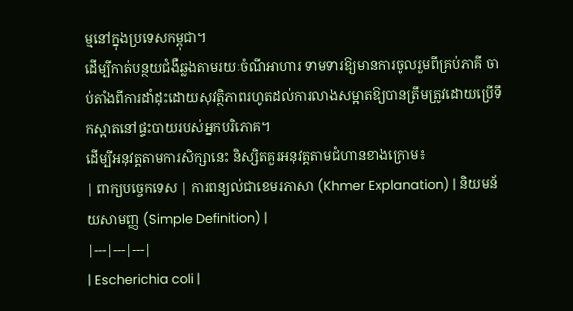ម្មនៅក្នុងប្រទេសកម្ពុជា។
ដើម្បីកាត់បន្ថយជំងឺឆ្លងតាមរយៈចំណីអាហារ ទាមទារឱ្យមានការចូលរួមពីគ្រប់ភាគី ចាប់តាំងពីការដាំដុះដោយសុវត្ថិភាពរហូតដល់ការលាងសម្អាតឱ្យបានត្រឹមត្រូវដោយប្រើទឹកស្អាតនៅផ្ទះបាយរបស់អ្នកបរិភោគ។
ដើម្បីអនុវត្តតាមការសិក្សានេះ និស្សិតគួរអនុវត្តតាមជំហានខាងក្រោម៖
| ពាក្យបច្ចេកទេស | ការពន្យល់ជាខេមរភាសា (Khmer Explanation) | និយមន័យសាមញ្ញ (Simple Definition) |
|---|---|---|
| Escherichia coli |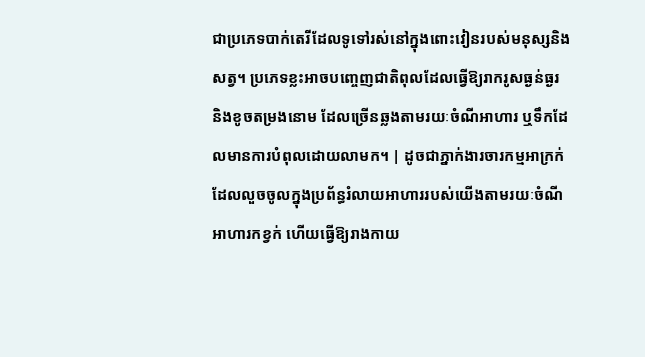ជាប្រភេទបាក់តេរីដែលទូទៅរស់នៅក្នុងពោះវៀនរបស់មនុស្សនិងសត្វ។ ប្រភេទខ្លះអាចបញ្ចេញជាតិពុលដែលធ្វើឱ្យរាករូសធ្ងន់ធ្ងរ និងខូចតម្រងនោម ដែលច្រើនឆ្លងតាមរយៈចំណីអាហារ ឬទឹកដែលមានការបំពុលដោយលាមក។ | ដូចជាភ្នាក់ងារចារកម្មអាក្រក់ដែលលួចចូលក្នុងប្រព័ន្ធរំលាយអាហាររបស់យើងតាមរយៈចំណីអាហារកខ្វក់ ហើយធ្វើឱ្យរាងកាយ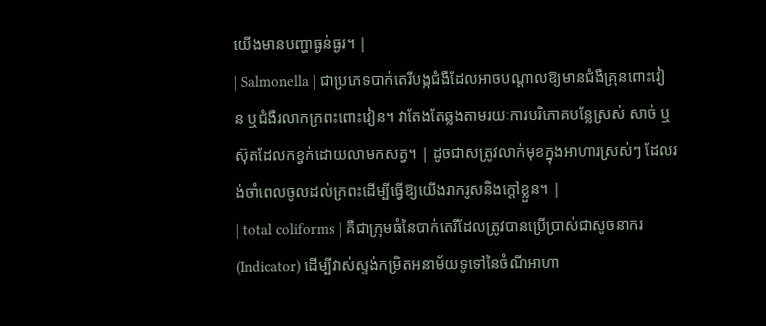យើងមានបញ្ហាធ្ងន់ធ្ងរ។ |
| Salmonella | ជាប្រភេទបាក់តេរីបង្កជំងឺដែលអាចបណ្តាលឱ្យមានជំងឺគ្រុនពោះវៀន ឬជំងឺរលាកក្រពះពោះវៀន។ វាតែងតែឆ្លងតាមរយៈការបរិភោគបន្លែស្រស់ សាច់ ឬស៊ុតដែលកខ្វក់ដោយលាមកសត្វ។ | ដូចជាសត្រូវលាក់មុខក្នុងអាហារស្រស់ៗ ដែលរង់ចាំពេលចូលដល់ក្រពះដើម្បីធ្វើឱ្យយើងរាករូសនិងក្តៅខ្លួន។ |
| total coliforms | គឺជាក្រុមធំនៃបាក់តេរីដែលត្រូវបានប្រើប្រាស់ជាសូចនាករ (Indicator) ដើម្បីវាស់ស្ទង់កម្រិតអនាម័យទូទៅនៃចំណីអាហា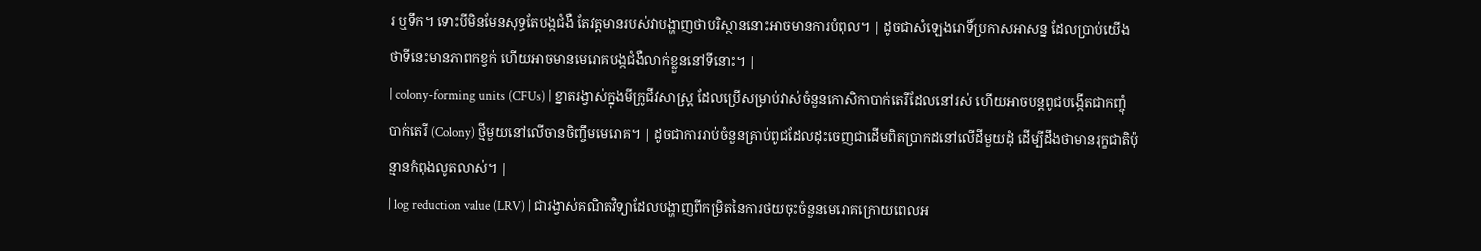រ ឬទឹក។ ទោះបីមិនមែនសុទ្ធតែបង្កជំងឺ តែវត្តមានរបស់វាបង្ហាញថាបរិស្ថាននោះអាចមានការបំពុល។ | ដូចជាសំឡេងរោទិ៍ប្រកាសអាសន្ន ដែលប្រាប់យើងថាទីនេះមានភាពកខ្វក់ ហើយអាចមានមេរោគបង្កជំងឺលាក់ខ្លួននៅទីនោះ។ |
| colony-forming units (CFUs) | ខ្នាតរង្វាស់ក្នុងមីក្រូជីវសាស្ត្រ ដែលប្រើសម្រាប់វាស់ចំនួនកោសិកាបាក់តេរីដែលនៅរស់ ហើយអាចបន្តពូជបង្កើតជាកញ្ចុំបាក់តេរី (Colony) ថ្មីមួយនៅលើចានចិញ្ចឹមមេរោគ។ | ដូចជាការរាប់ចំនួនគ្រាប់ពូជដែលដុះចេញជាដើមពិតប្រាកដនៅលើដីមួយដុំ ដើម្បីដឹងថាមានរុក្ខជាតិប៉ុន្មានកំពុងលូតលាស់។ |
| log reduction value (LRV) | ជារង្វាស់គណិតវិទ្យាដែលបង្ហាញពីកម្រិតនៃការថយចុះចំនួនមេរោគក្រោយពេលអ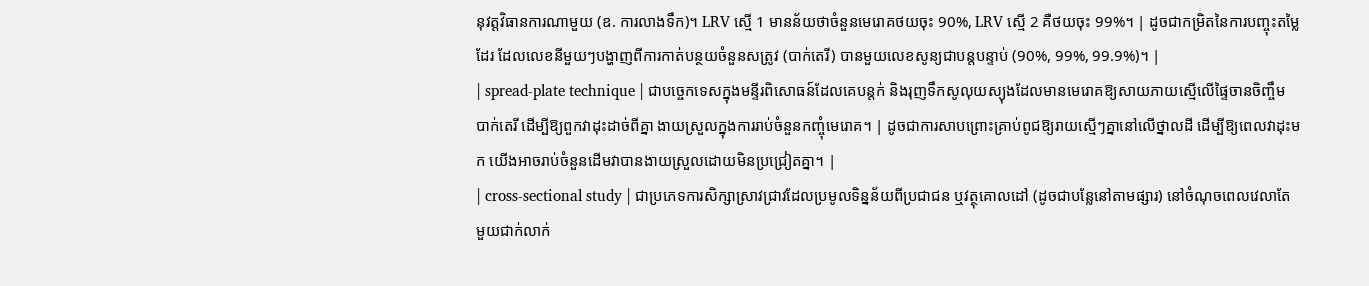នុវត្តវិធានការណាមួយ (ឧ. ការលាងទឹក)។ LRV ស្មើ 1 មានន័យថាចំនួនមេរោគថយចុះ 90%, LRV ស្មើ 2 គឺថយចុះ 99%។ | ដូចជាកម្រិតនៃការបញ្ចុះតម្លៃដែរ ដែលលេខនីមួយៗបង្ហាញពីការកាត់បន្ថយចំនួនសត្រូវ (បាក់តេរី) បានមួយលេខសូន្យជាបន្តបន្ទាប់ (90%, 99%, 99.9%)។ |
| spread-plate technique | ជាបច្ចេកទេសក្នុងមន្ទីរពិសោធន៍ដែលគេបន្តក់ និងរុញទឹកសូលុយស្យុងដែលមានមេរោគឱ្យសាយភាយស្មើលើផ្ទៃចានចិញ្ចឹមបាក់តេរី ដើម្បីឱ្យពួកវាដុះដាច់ពីគ្នា ងាយស្រួលក្នុងការរាប់ចំនួនកញ្ចុំមេរោគ។ | ដូចជាការសាបព្រោះគ្រាប់ពូជឱ្យរាយស្មើៗគ្នានៅលើថ្នាលដី ដើម្បីឱ្យពេលវាដុះមក យើងអាចរាប់ចំនួនដើមវាបានងាយស្រួលដោយមិនប្រជ្រៀតគ្នា។ |
| cross-sectional study | ជាប្រភេទការសិក្សាស្រាវជ្រាវដែលប្រមូលទិន្នន័យពីប្រជាជន ឬវត្ថុគោលដៅ (ដូចជាបន្លែនៅតាមផ្សារ) នៅចំណុចពេលវេលាតែមួយជាក់លាក់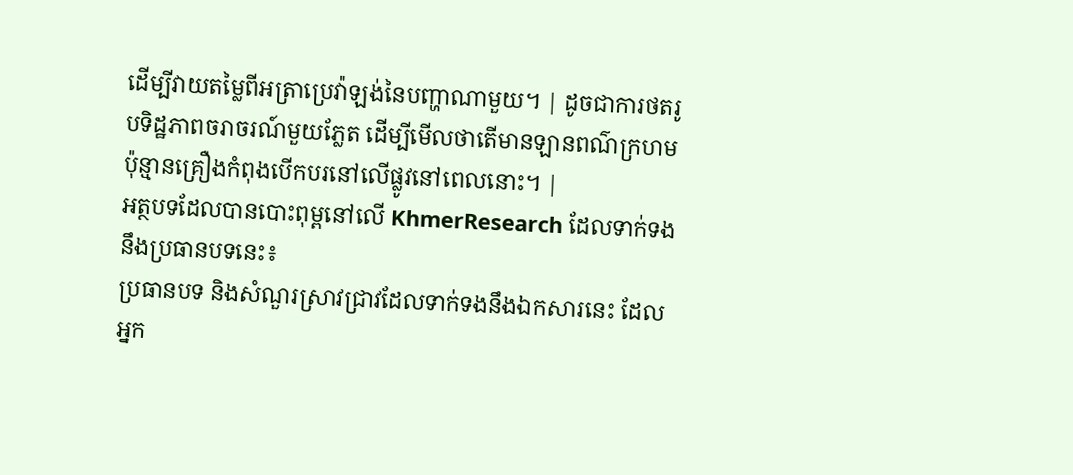ដើម្បីវាយតម្លៃពីអត្រាប្រេវ៉ាឡង់នៃបញ្ហាណាមួយ។ | ដូចជាការថតរូបទិដ្ឋភាពចរាចរណ៍មួយភ្លែត ដើម្បីមើលថាតើមានឡានពណ៌ក្រហមប៉ុន្មានគ្រឿងកំពុងបើកបរនៅលើផ្លូវនៅពេលនោះ។ |
អត្ថបទដែលបានបោះពុម្ពនៅលើ KhmerResearch ដែលទាក់ទងនឹងប្រធានបទនេះ៖
ប្រធានបទ និងសំណួរស្រាវជ្រាវដែលទាក់ទងនឹងឯកសារនេះ ដែលអ្នក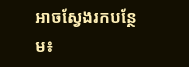អាចស្វែងរកបន្ថែម៖